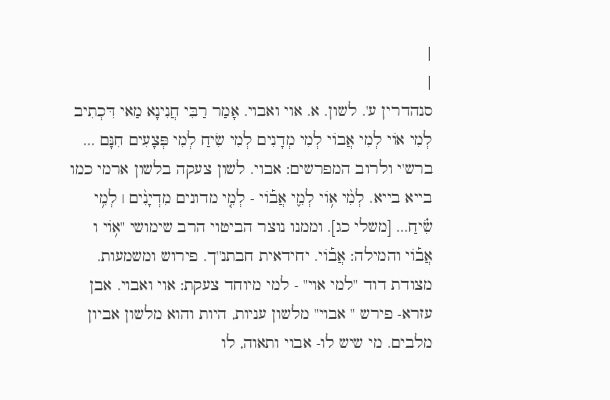|
|
סנהדרין ע'. לשון. א. אוי ואבוי. אָמַר רַבִּי חֲנִינָא מַאי דִּכְתִיב לְמִי אוֹי לְמִי אֲבוֹי לְמִי מְדָנִים לְמִי שִׂיחַ לְמִי פְּצָעִים חִנָּם ... ברש'י ולרוב המפרשים: אבוי. לשון צעקה בלשון ארמי כמו בייא בייא. לְמִ֨י א֥וֹי לְמִ֪י אֲב֡וֹי - לְמִ֤י מדונים מִדְיָנִ֨ים ׀ לְמִ֥י שִׂ֗יחַ... [משלי כג]. וממנו נוצר הביטוי הרב שימושי "א֥וֹי ו אֲב֡וֹי והמילה: אֲב֡וֹי. יחידאית חבתנ''ך. פירוש ומשמעות. מצודת דוד "למי אוי" - למי מיוחד צעקת: אוי ואבוי. אבן עזרא- פירש " אבוי" מלשון עניות, היות והוא מלשון אביון מלבים. מי שיש לו- אבוי ותאוה, לו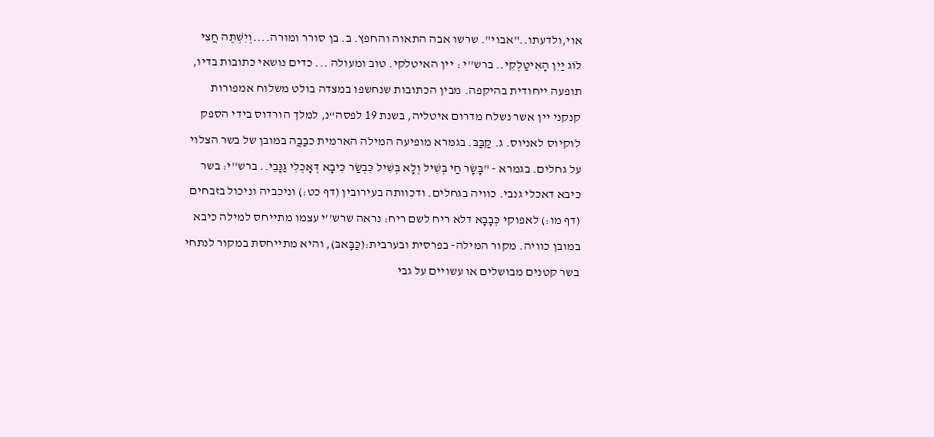אוי,ולדעתו.."אבוי". שרשו אבה התאוה והחפץ. ב. בן סורר ומורה....וְיִשְׁתֶּה חֲצִי לוֹג יַיִן הָאִיטַלְקִי.. ברש''י : יין האיטלקי. טוב ומעולה ... כדים נושאי כתובות בדיו, תופעה ייחודית בהיקפה. מבין הכתובות שנחשפו במצדה בולט משלוח אמפורות קנקני יין אשר נשלח מדרום איטליה, בשנת 19 לפסה“נ, למלך הורדוס בידי הספק לוקיוס לאניוס. ג. קַבַּבּ. בגמרא מופיעה המילה הארמית כבַבֲה במובן של בשר הצלוי על גחלים. בגמרא - "בָּשָׂר חַי בְּשִׁיל וְלָא בְּשִׁיל כִּבְשַׂר כִּיבָא דְּאָכְלִי גַּנָּבֵי.. ברש''י: בשר כיבא דאכלי גנבי. כוויה בגחלים. ודכוותה בעירובין (דף כט:) וניכביה וניכול בזבחים (דף מו:) לאפוקי כְּבָבָא דלא ריח לשם ריח: נראה שרש''י עצמו מתייחס למילה כיבא במובן כוויה. מקור המילה- בפרסית ובערבית:(כַּבָּאבּ), והיא מתייחסת במקור לנתחי בשר קטנים מבושלים או עשויים על גבי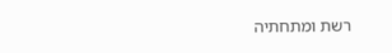רשת ומתחתיה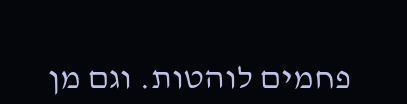פחמים לוהטות. וגם מן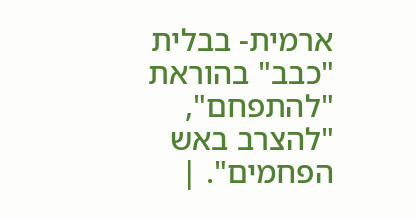ארמית- בבלית "כבב" בהוראת "להתפחם", "להצרב באש הפחמים". |